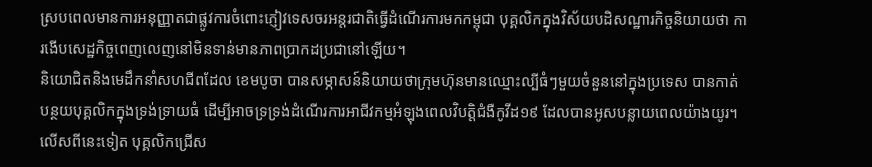ស្របពេលមានការអនុញ្ញាតជាផ្លូវការចំពោះភ្ញៀវទេសចរអន្តរជាតិធ្វើដំណើរការមកកម្ពុជា បុគ្គលិកក្នុងវិស័យបដិសណ្ឋារកិច្ចនិយាយថា ការងើបសេដ្ឋកិច្ចពេញលេញនៅមិនទាន់មានភាពប្រាកដប្រជានៅឡើយ។
និយោជិតនិងមេដឹកនាំសហជីពដែល ខេមបូចា បានសម្ភាសន៍និយាយថាក្រុមហ៊ុនមានឈ្មោះល្បីធំៗមួយចំនួននៅក្នុងប្រទេស បានកាត់បន្ថយបុគ្គលិកក្នុងទ្រង់ទ្រាយធំ ដើម្បីអាចទ្រទ្រង់ដំណើរការអាជីវកម្មអំឡុងពេលវិបត្តិជំងឺកូវីដ១៩ ដែលបានអូសបន្លាយពេលយ៉ាងយូរ។ លើសពីនេះទៀត បុគ្គលិកជ្រើស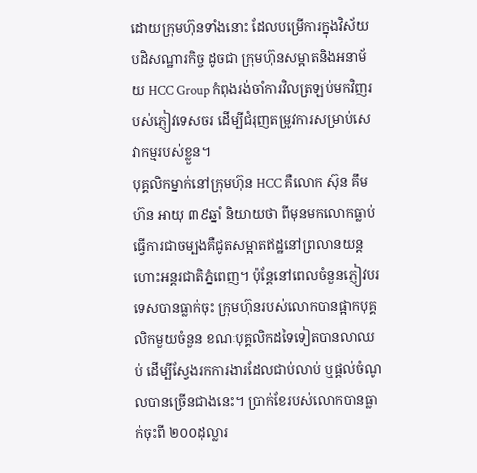ដោយក្រុមហ៊ុនទាំងនោះ ដែលបម្រើការក្នុងវិស័យបដិសណ្ឋារកិច្ច ដូចជា ក្រុមហ៊ុនសម្អាតនិងអនាម័យ HCC Group កំពុងរង់ចាំការវិលត្រឡប់មកវិញរបស់ភ្ញៀវទេសចរ ដើម្បីជំរុញតម្រូវការសម្រាប់សេវាកម្មរបស់ខ្លួន។
បុគ្គលិកម្នាក់នៅក្រុមហ៊ុន HCC គឺលោក ស៊ុន គឹមហ៊ន អាយុ ៣៩ឆ្នាំ និយាយថា ពីមុនមកលោកធ្លាប់ធ្វើការជាចម្បងគឺជូតសម្អាតឥដ្ឋនៅព្រលានយន្តហោះអន្តរជាតិភ្នំពេញ។ ប៉ុន្តែនៅពេលចំនួនភ្ញៀវបរទេសបានធ្លាក់ចុះ ក្រុមហ៊ុនរបស់លោកបានផ្អាកបុគ្គលិកមួយចំនួន ខណៈបុគ្គលិកដទៃទៀតបានលាឈប់ ដើម្បីស្វែងរកការងារដែលជាប់លាប់ ឬផ្តល់ចំណូលបានច្រើនជាងនេះ។ ប្រាក់ខែរបស់លោកបានធ្លាក់ចុះពី ២០០ដុល្លារ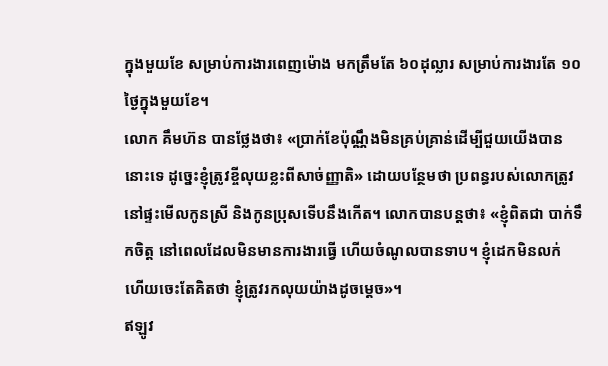ក្នុងមួយខែ សម្រាប់ការងារពេញម៉ោង មកត្រឹមតែ ៦០ដុល្លារ សម្រាប់ការងារតែ ១០ថ្ងៃក្នុងមួយខែ។
លោក គឹមហ៊ន បានថ្លែងថា៖ «ប្រាក់ខែប៉ុណ្ណឹងមិនគ្រប់គ្រាន់ដើម្បីជួយយើងបាននោះទេ ដូច្នេះខ្ញុំត្រូវខ្ចីលុយខ្លះពីសាច់ញ្ញាតិ» ដោយបន្ថែមថា ប្រពន្ធរបស់លោកត្រូវនៅផ្ទះមើលកូនស្រី និងកូនប្រុសទើបនឹងកើត។ លោកបានបន្តថា៖ «ខ្ញុំពិតជា បាក់ទឹកចិត្ត នៅពេលដែលមិនមានការងារធ្វើ ហើយចំណូលបានទាប។ ខ្ញុំដេកមិនលក់ ហើយចេះតែគិតថា ខ្ញុំត្រូវរកលុយយ៉ាងដូចម្តេច»។
ឥឡូវ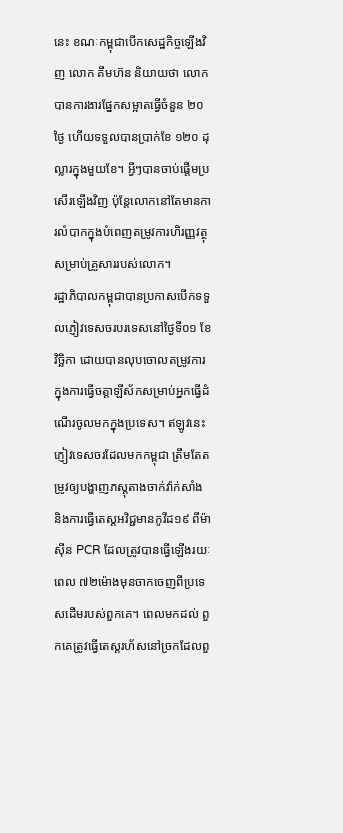នេះ ខណៈកម្ពុជាបើកសេដ្ឋកិច្ចឡើងវិញ លោក គឹមហ៊ន និយាយថា លោកបានការងារផ្នែកសម្អាតធ្វើចំនួន ២០ថ្ងៃ ហើយទទួលបានប្រាក់ខែ ១២០ ដុល្លារក្នុងមួយខែ។ អ្វីៗបានចាប់ផ្តើមប្រសើរឡើងវិញ ប៉ុន្តែលោកនៅតែមានការលំបាកក្នុងបំពេញតម្រូវការហិរញ្ញវត្ថុសម្រាប់គ្រួសាររបស់លោក។
រដ្ឋាភិបាលកម្ពុជាបានប្រកាសបើកទទួលភ្ញៀវទេសចរបរទេសនៅថ្ងៃទី០១ ខែវិច្ឆិកា ដោយបានលុបចោលតម្រូវការក្នុងការធ្វើចត្តាឡីស័កសម្រាប់អ្នកធ្វើដំណើរចូលមកក្នុងប្រទេស។ ឥឡូវនេះ ភ្ញៀវទេសចរដែលមកកម្ពុជា ត្រឹមតែតម្រូវឲ្យបង្ហាញភស្តុតាងចាក់វ៉ាក់សាំង និងការធ្វើតេស្តអវិជ្ជមានកូវីដ១៩ ពីម៉ាស៊ីន PCR ដែលត្រូវបានធ្វើឡើងរយៈពេល ៧២ម៉ោងមុនចាកចេញពីប្រទេសដើមរបស់ពួកគេ។ ពេលមកដល់ ពួកគេត្រូវធ្វើតេស្តរហ័សនៅច្រកដែលពួ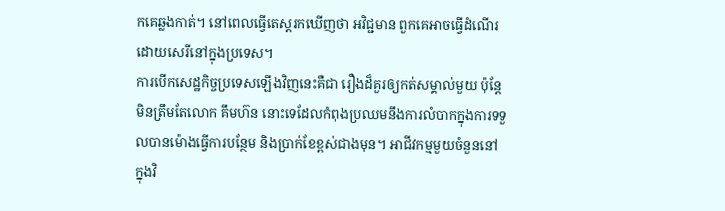កគេឆ្លងកាត់។ នៅពេលធ្វើតេស្តរកឃើញថា អវិជ្ជមាន ពួកគេអាចធ្វើដំណើរដោយសេរីនៅក្នុងប្រទេស។
ការបើកសេដ្ឋកិច្ចប្រទេសឡើងវិញនេះគឺជា រឿងដ៏គួរឲ្យកត់សម្គាល់មួយ ប៉ុន្តែមិនត្រឹមតែលោក គឹមហ៊ន នោះទេដែលកំពុងប្រឈមនឹងការលំបាកក្នុងការទទួលបានម៉ោងធ្វើការបន្ថែម និងប្រាក់ខែខ្ពស់ជាងមុន។ អាជីវកម្មមួយចំនួននៅក្នុងវិ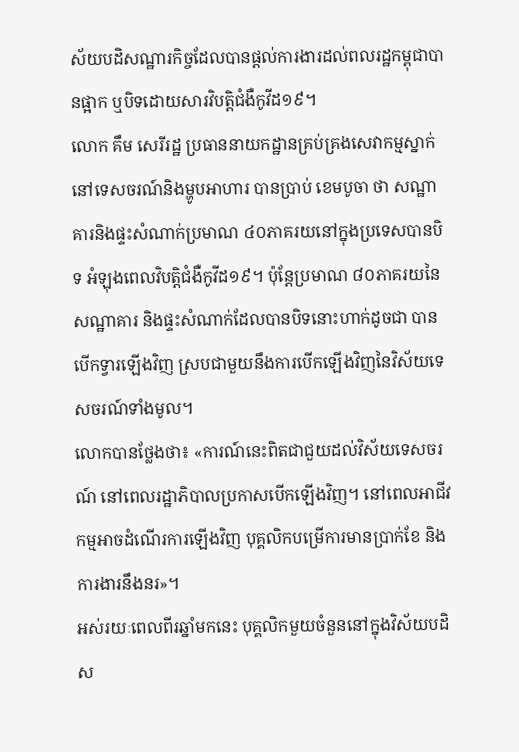ស័យបដិសណ្ឋារកិច្ចដែលបានផ្តល់ការងារដល់ពលរដ្ឋកម្ពុជាបានផ្អាក ឬបិទដោយសារវិបត្តិជំងឺកូវីដ១៩។
លោក គឹម សេរីរដ្ឋ ប្រធាននាយកដ្ឋានគ្រប់គ្រងសេវាកម្មស្នាក់នៅទេសចរណ៍និងម្ហូបអាហារ បានប្រាប់ ខេមបូចា ថា សណ្ឋាគារនិងផ្ទះសំណាក់ប្រមាណ ៤០ភាគរយនៅក្នុងប្រទេសបានបិទ អំឡុងពេលវិបត្តិជំងឺកូវីដ១៩។ ប៉ុន្តែប្រមាណ ៨០ភាគរយនៃសណ្ឋាគារ និងផ្ទះសំណាក់ដែលបានបិទនោះហាក់ដូចជា បានបើកទ្វារឡើងវិញ ស្របជាមួយនឹងការបើកឡើងវិញនៃវិស័យទេសចរណ៍ទាំងមូល។
លោកបានថ្លែងថា៖ «ការណ៍នេះពិតជាជួយដល់វិស័យទេសចរណ៍ នៅពេលរដ្ឋាភិបាលប្រកាសបើកឡើងវិញ។ នៅពេលអាជីវកម្មអាចដំណើរការឡើងវិញ បុគ្គលិកបម្រើការមានប្រាក់ខែ និងការងារនឹងនរ»។
អស់រយៈពេលពីរឆ្នាំមកនេះ បុគ្គលិកមួយចំនួននៅក្នុងវិស័យបដិស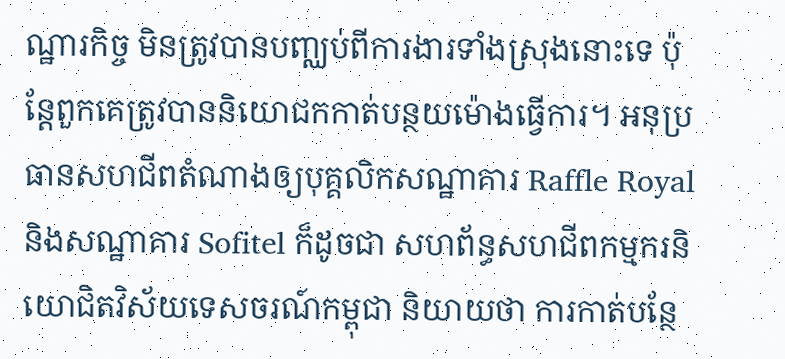ណ្ឋារកិច្ច មិនត្រូវបានបញ្ឈប់ពីការងារទាំងស្រុងនោះទេ ប៉ុន្តែពួកគេត្រូវបាននិយោជកកាត់បន្ថយម៉ោងធ្វើការ។ អនុប្រធានសហជីពតំណាងឲ្យបុគ្គលិកសណ្ឋាគារ Raffle Royal និងសណ្ឋាគារ Sofitel ក៏ដូចជា សហព័ន្ធសហជីពកម្មករនិយោជិតវិស័យទេសចរណ៍កម្ពុជា និយាយថា ការកាត់បន្ថែ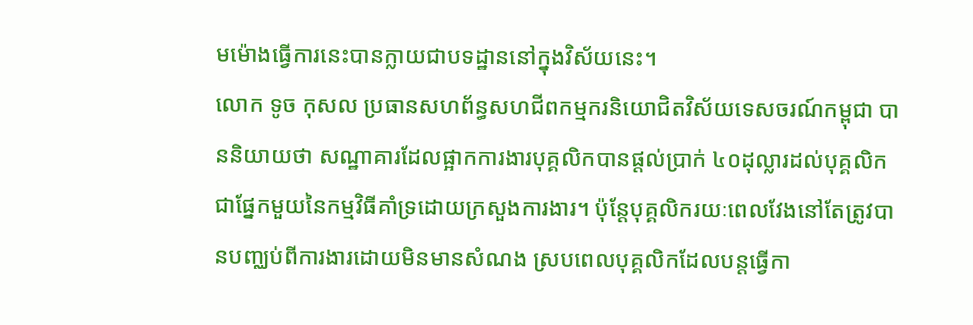មម៉ោងធ្វើការនេះបានក្លាយជាបទដ្ឋាននៅក្នុងវិស័យនេះ។
លោក ទូច កុសល ប្រធានសហព័ន្ធសហជីពកម្មករនិយោជិតវិស័យទេសចរណ៍កម្ពុជា បាននិយាយថា សណ្ឋាគារដែលផ្អាកការងារបុគ្គលិកបានផ្តល់ប្រាក់ ៤០ដុល្លារដល់បុគ្គលិក ជាផ្នែកមួយនៃកម្មវិធីគាំទ្រដោយក្រសួងការងារ។ ប៉ុន្តែបុគ្គលិករយៈពេលវែងនៅតែត្រូវបានបញ្ឈប់ពីការងារដោយមិនមានសំណង ស្របពេលបុគ្គលិកដែលបន្តធ្វើកា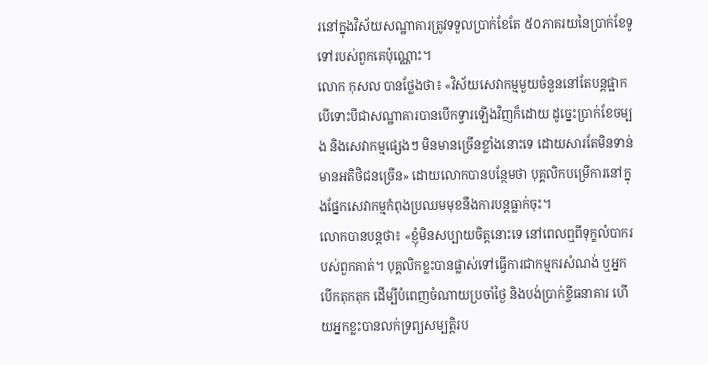រនៅក្នុងវិស័យសណ្ឋាគារត្រូវទទួលប្រាក់ខែតែ ៥០ភាគរយនៃប្រាក់ខែទូទៅរបស់ពួកគេប៉ុណ្ណោះ។
លោក កុសល បានថ្លែងថា៖ «វិស័យសេវាកម្មមួយចំនួននៅតែបន្តផ្អាក បើទោះបីជាសណ្ឋាគារបានបើកទ្វារឡើងវិញក៏ដោយ ដូច្នេះប្រាក់ខែចម្បង និងសេវាកម្មផ្សេងៗ មិនមានច្រើនខ្លាំងនោះទេ ដោយសារតែមិនទាន់មានអតិថិជនច្រើន» ដោយលោកបានបន្ថែមថា បុគ្គលិកបម្រើការនៅក្នុងផ្នែកសេវាកម្មកំពុងប្រឈមមុខនឹងការបន្តធ្លាក់ចុះ។
លោកបានបន្តថា៖ «ខ្ញុំមិនសប្បាយចិត្តនោះទេ នៅពេលឮពីទុក្ខលំបាករបស់ពួកគាត់។ បុគ្គលិកខ្លះបានផ្លាស់ទៅធ្វើការជាកម្មករសំណង់ ឬអ្នកបើកតុកតុក ដើម្បីបំពេញចំណាយប្រចាំថ្ងៃ និងបង់ប្រាក់ខ្ចីធនាគារ ហើយអ្នកខ្លះបានលក់ទ្រព្យសម្បត្តិរប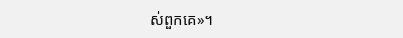ស់ពួកគេ»។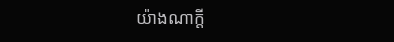យ៉ាងណាក្តី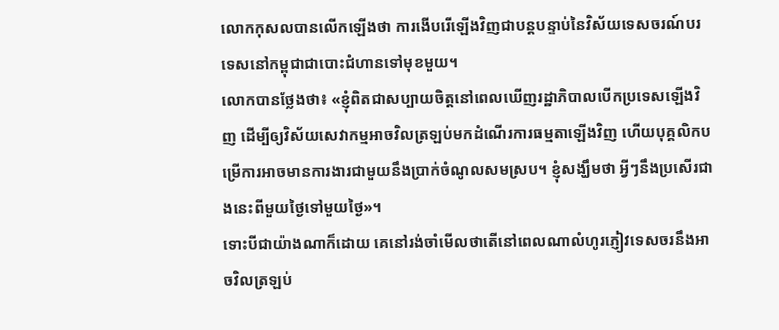លោកកុសលបានលើកឡើងថា ការងើបរើឡើងវិញជាបន្តបន្ទាប់នៃវិស័យទេសចរណ៍បរទេសនៅកម្ពុជាជាបោះជំហានទៅមុខមួយ។
លោកបានថ្លែងថា៖ «ខ្ញុំពិតជាសប្បាយចិត្តនៅពេលឃើញរដ្ឋាភិបាលបើកប្រទេសឡើងវិញ ដើម្បីឲ្យវិស័យសេវាកម្មអាចវិលត្រឡប់មកដំណើរការធម្មតាឡើងវិញ ហើយបុគ្គលិកបម្រើការអាចមានការងារជាមួយនឹងប្រាក់ចំណូលសមស្រប។ ខ្ញុំសង្ឃឹមថា អ្វីៗនឹងប្រសើរជាងនេះពីមួយថ្ងៃទៅមួយថ្ងៃ»។
ទោះបីជាយ៉ាងណាក៏ដោយ គេនៅរង់ចាំមើលថាតើនៅពេលណាលំហូរភ្ញៀវទេសចរនឹងអាចវិលត្រឡប់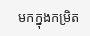មកក្នុងកម្រិត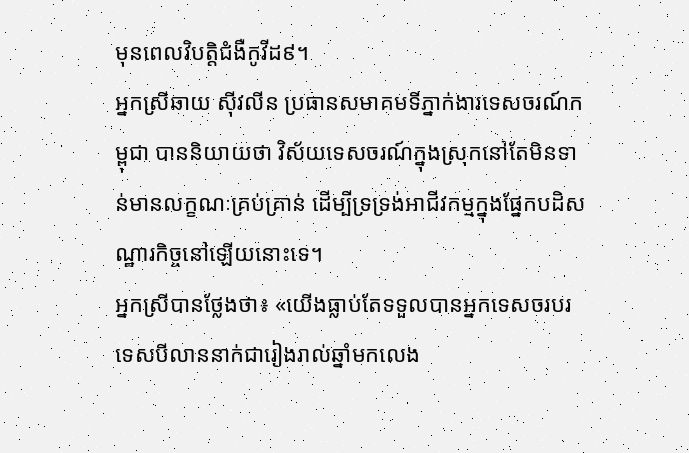មុនពេលវិបត្តិជំងឺកូវីដ៩។
អ្នកស្រីឆាយ ស៊ីវលីន ប្រធានសមាគមទីភ្នាក់ងារទេសចរណ៍កម្ពុជា បាននិយាយថា វិស័យទេសចរណ៍ក្នុងស្រុកនៅតែមិនទាន់មានលក្ខណៈគ្រប់គ្រាន់ ដើម្បីទ្រទ្រង់អាជីវកម្មក្នុងផ្នែកបដិសណ្ឋារកិច្ចនៅឡើយនោះទេ។
អ្នកស្រីបានថ្លែងថា៖ «យើងធ្លាប់តែទទួលបានអ្នកទេសចរបរទេសបីលាននាក់ជារៀងរាល់ឆ្នាំមកលេង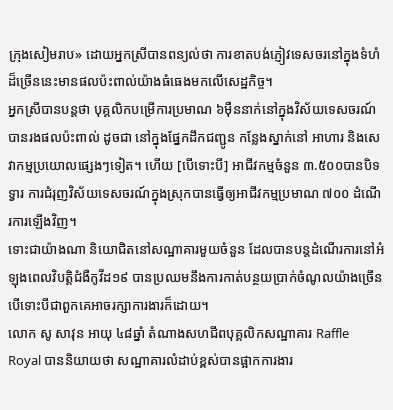ក្រុងសៀមរាប» ដោយអ្នកស្រីបានពន្យល់ថា ការខាតបង់ភ្ញៀវទេសចរនៅក្នុងទំហំដ៏ច្រើននេះមានផលប៉ះពាល់យ៉ាងធំធេងមកលើសេដ្ឋកិច្ច។
អ្នកស្រីបានបន្តថា បុគ្គលិកបម្រើការប្រមាណ ៦ម៉ឺននាក់នៅក្នុងវិស័យទេសចរណ៍បានរងផលប៉ះពាល់ ដូចជា នៅក្នុងផ្នែកដឹកជញ្ជូន កន្លែងស្នាក់នៅ អាហារ និងសេវាកម្មប្រយោលផ្សេងៗទៀត។ ហើយ [បើទោះបី] អាជីវកម្មចំនួន ៣.៥០០បានបិទទ្វារ ការជំរុញវិស័យទេសចរណ៍ក្នុងស្រុកបានធ្វើឲ្យអាជីវកម្មប្រមាណ ៧០០ ដំណើរការឡើងវិញ។
ទោះជាយ៉ាងណា និយោជិតនៅសណ្ឋាគារមួយចំនួន ដែលបានបន្តដំណើរការនៅអំឡុងពេលវិបត្តិជំងឺកូវីដ១៩ បានប្រឈមនឹងការកាត់បន្ថយប្រាក់ចំណូលយ៉ាងច្រើន បើទោះបីជាពួកគេអាចរក្សាការងារក៏ដោយ។
លោក សូ សាវុន អាយុ ៤៨ឆ្នាំ តំណាងសហជីពបុគ្គលិកសណ្ឋាគារ Raffle Royal បាននិយាយថា សណ្ឋាគារលំដាប់ខ្ពស់បានផ្អាកការងារ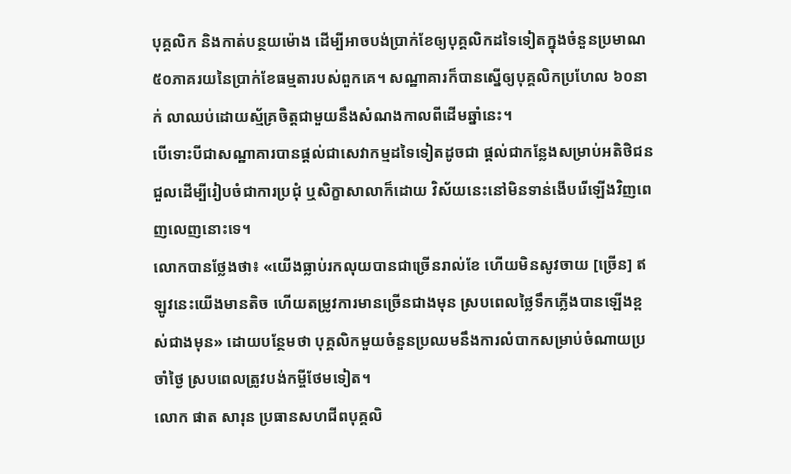បុគ្គលិក និងកាត់បន្ថយម៉ោង ដើម្បីអាចបង់ប្រាក់ខែឲ្យបុគ្គលិកដទៃទៀតក្នុងចំនួនប្រមាណ ៥០ភាគរយនៃប្រាក់ខែធម្មតារបស់ពួកគេ។ សណ្ឋាគារក៏បានស្នើឲ្យបុគ្គលិកប្រហែល ៦០នាក់ លាឈប់ដោយស្ម័គ្រចិត្តជាមួយនឹងសំណងកាលពីដើមឆ្នាំនេះ។
បើទោះបីជាសណ្ឋាគារបានផ្តល់ជាសេវាកម្មដទៃទៀតដូចជា ផ្តល់ជាកន្លែងសម្រាប់អតិថិជនជួលដើម្បីរៀបចំជាការប្រជុំ ឬសិក្ខាសាលាក៏ដោយ វិស័យនេះនៅមិនទាន់ងើបរើឡើងវិញពេញលេញនោះទេ។
លោកបានថ្លែងថា៖ «យើងធ្លាប់រកលុយបានជាច្រើនរាល់ខែ ហើយមិនសូវចាយ [ច្រើន] ឥឡូវនេះយើងមានតិច ហើយតម្រូវការមានច្រើនជាងមុន ស្របពេលថ្លៃទឹកភ្លើងបានឡើងខ្ពស់ជាងមុន» ដោយបន្ថែមថា បុគ្គលិកមួយចំនួនប្រឈមនឹងការលំបាកសម្រាប់ចំណាយប្រចាំថ្ងៃ ស្របពេលត្រូវបង់កម្ចីថែមទៀត។
លោក ផាត សារុន ប្រធានសហជីពបុគ្គលិ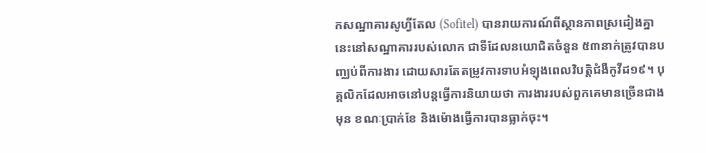កសណ្ឋាគារសូហ្វីតែល (Sofitel) បានរាយការណ៍ពីស្ថានភាពស្រដៀងគ្នានេះនៅសណ្ឋាគាររបស់លោក ជាទីដែលនយោជិតចំនួន ៥៣នាក់ត្រូវបានបញ្ឈប់ពីការងារ ដោយសារតែតម្រូវការទាបអំឡុងពេលវិបត្តិជំងឺកូវីដ១៩។ បុគ្គលិកដែលអាចនៅបន្តធ្វើការនិយាយថា ការងាររបស់ពួកគេមានច្រើនជាងមុន ខណៈប្រាក់ខែ និងម៉ោងធ្វើការបានធ្លាក់ចុះ។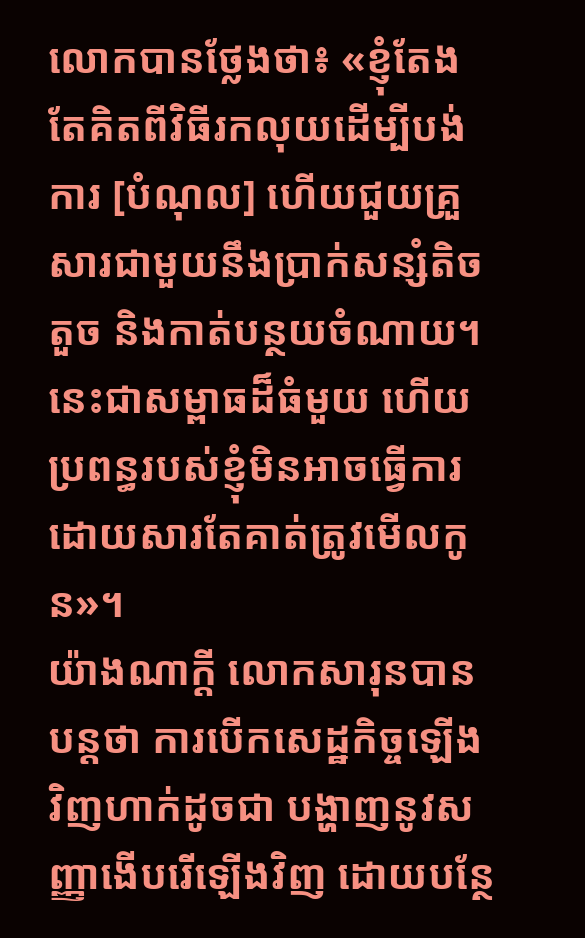លោកបានថ្លែងថា៖ «ខ្ញុំតែងតែគិតពីវិធីរកលុយដើម្បីបង់ការ [បំណុល] ហើយជួយគ្រួសារជាមួយនឹងប្រាក់សន្សំតិចតួច និងកាត់បន្ថយចំណាយ។ នេះជាសម្ពាធដ៏ធំមួយ ហើយប្រពន្ធរបស់ខ្ញុំមិនអាចធ្វើការ ដោយសារតែគាត់ត្រូវមើលកូន»។
យ៉ាងណាក្តី លោកសារុនបានបន្តថា ការបើកសេដ្ឋកិច្ចឡើងវិញហាក់ដូចជា បង្ហាញនូវសញ្ញាងើបរើឡើងវិញ ដោយបន្ថែ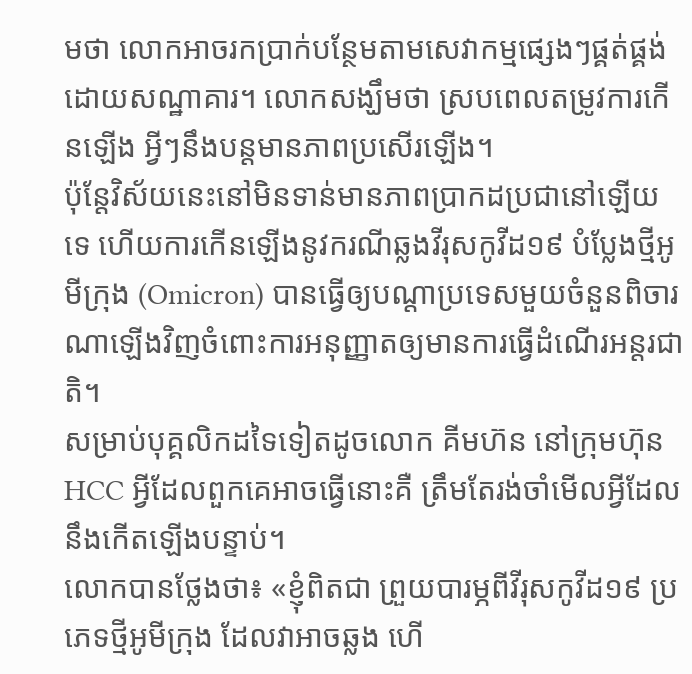មថា លោកអាចរកប្រាក់បន្ថែមតាមសេវាកម្មផ្សេងៗផ្គត់ផ្គង់ដោយសណ្ឋាគារ។ លោកសង្ឃឹមថា ស្របពេលតម្រូវការកើនឡើង អ្វីៗនឹងបន្តមានភាពប្រសើរឡើង។
ប៉ុន្តែវិស័យនេះនៅមិនទាន់មានភាពប្រាកដប្រជានៅឡើយទេ ហើយការកើនឡើងនូវករណីឆ្លងវីរុសកូវីដ១៩ បំប្លែងថ្មីអូមីក្រុង (Omicron) បានធ្វើឲ្យបណ្តាប្រទេសមួយចំនួនពិចារណាឡើងវិញចំពោះការអនុញ្ញាតឲ្យមានការធ្វើដំណើរអន្តរជាតិ។
សម្រាប់បុគ្គលិកដទៃទៀតដូចលោក គីមហ៊ន នៅក្រុមហ៊ុន HCC អ្វីដែលពួកគេអាចធ្វើនោះគឺ ត្រឹមតែរង់ចាំមើលអ្វីដែលនឹងកើតឡើងបន្ទាប់។
លោកបានថ្លែងថា៖ «ខ្ញុំពិតជា ព្រួយបារម្ភពីវីរុសកូវីដ១៩ ប្រភេទថ្មីអូមីក្រុង ដែលវាអាចឆ្លង ហើ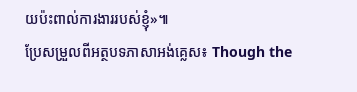យប៉ះពាល់ការងាររបស់ខ្ញុំ»៕
ប្រែសម្រួលពីអត្ថបទភាសាអង់គ្លេស៖ Though the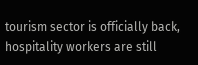tourism sector is officially back, hospitality workers are still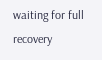waiting for full recovery